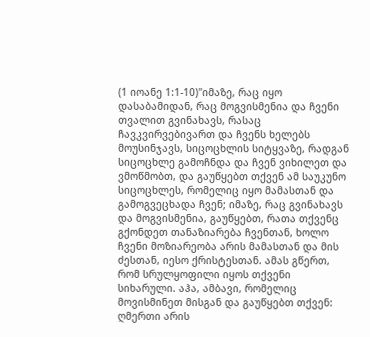(1 იოანე 1:1-10)"იმაზე, რაც იყო დასაბამიდან, რაც მოგვისმენია და ჩვენი თვალით გვინახავს, რასაც ჩავკვირვებივართ და ჩვენს ხელებს მოუსინჯავს, სიცოცხლის სიტყვაზე, რადგან სიცოცხლე გამოჩნდა და ჩვენ ვიხილეთ და ვმოწმობთ, და გაუწყებთ თქვენ ამ საუკუნო სიცოცხლეს, რომელიც იყო მამასთან და გამოგვეცხადა ჩვენ; იმაზე, რაც გვინახავს და მოგვისმენია, გაუწყებთ, რათა თქვენც გქონდეთ თანაზიარება ჩვენთან, ხოლო ჩვენი მოზიარეობა არის მამასთან და მის ძესთან, იესო ქრისტესთან. ამას გწერთ, რომ სრულყოფილი იყოს თქვენი სიხარული. აჰა, ამბავი, რომელიც მოვისმინეთ მისგან და გაუწყებთ თქვენ: ღმერთი არის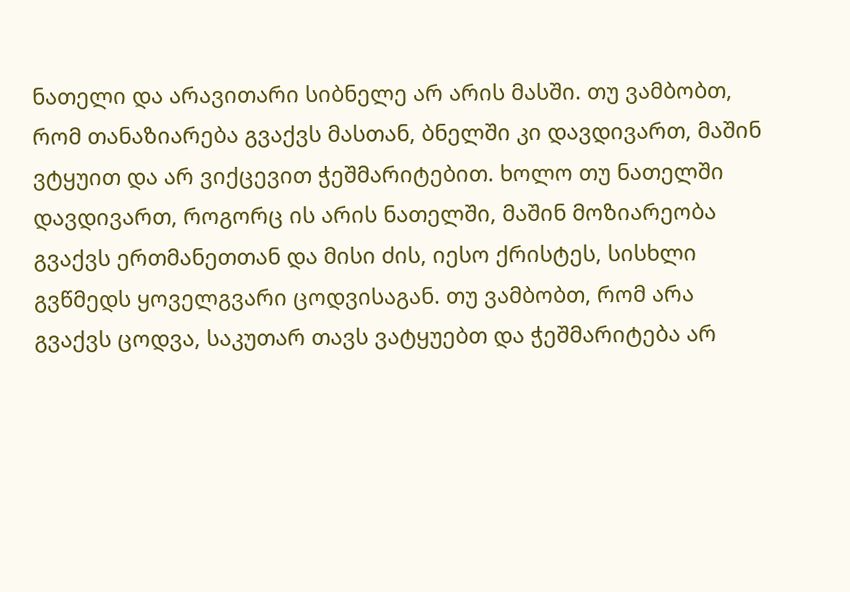ნათელი და არავითარი სიბნელე არ არის მასში. თუ ვამბობთ, რომ თანაზიარება გვაქვს მასთან, ბნელში კი დავდივართ, მაშინ ვტყუით და არ ვიქცევით ჭეშმარიტებით. ხოლო თუ ნათელში დავდივართ, როგორც ის არის ნათელში, მაშინ მოზიარეობა გვაქვს ერთმანეთთან და მისი ძის, იესო ქრისტეს, სისხლი გვწმედს ყოველგვარი ცოდვისაგან. თუ ვამბობთ, რომ არა გვაქვს ცოდვა, საკუთარ თავს ვატყუებთ და ჭეშმარიტება არ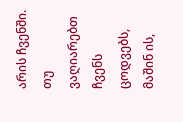არის ჩვენში. თუ ვაღიარებთ ჩვენს ცოდვებს, მაშინ ის,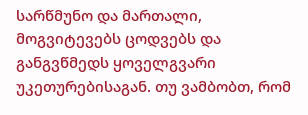სარწმუნო და მართალი, მოგვიტევებს ცოდვებს და განგვწმედს ყოველგვარი უკეთურებისაგან. თუ ვამბობთ, რომ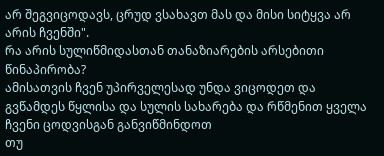არ შეგვიცოდავს, ცრუდ ვსახავთ მას და მისი სიტყვა არ არის ჩვენში".
რა არის სულიწმიდასთან თანაზიარების არსებითი წინაპირობა?
ამისათვის ჩვენ უპირველესად უნდა ვიცოდეთ და გვწამდეს წყლისა და სულის სახარება და რწმენით ყველა ჩვენი ცოდვისგან განვიწმინდოთ
თუ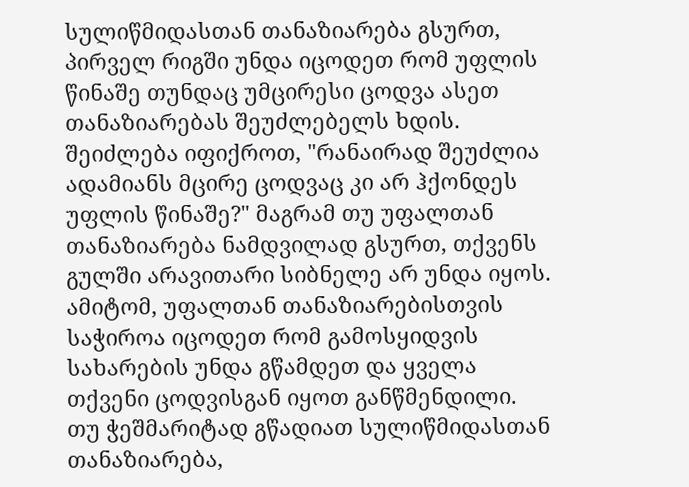სულიწმიდასთან თანაზიარება გსურთ, პირველ რიგში უნდა იცოდეთ რომ უფლის წინაშე თუნდაც უმცირესი ცოდვა ასეთ თანაზიარებას შეუძლებელს ხდის. შეიძლება იფიქროთ, "რანაირად შეუძლია ადამიანს მცირე ცოდვაც კი არ ჰქონდეს უფლის წინაშე?" მაგრამ თუ უფალთან თანაზიარება ნამდვილად გსურთ, თქვენს გულში არავითარი სიბნელე არ უნდა იყოს. ამიტომ, უფალთან თანაზიარებისთვის საჭიროა იცოდეთ რომ გამოსყიდვის სახარების უნდა გწამდეთ და ყველა თქვენი ცოდვისგან იყოთ განწმენდილი.
თუ ჭეშმარიტად გწადიათ სულიწმიდასთან თანაზიარება,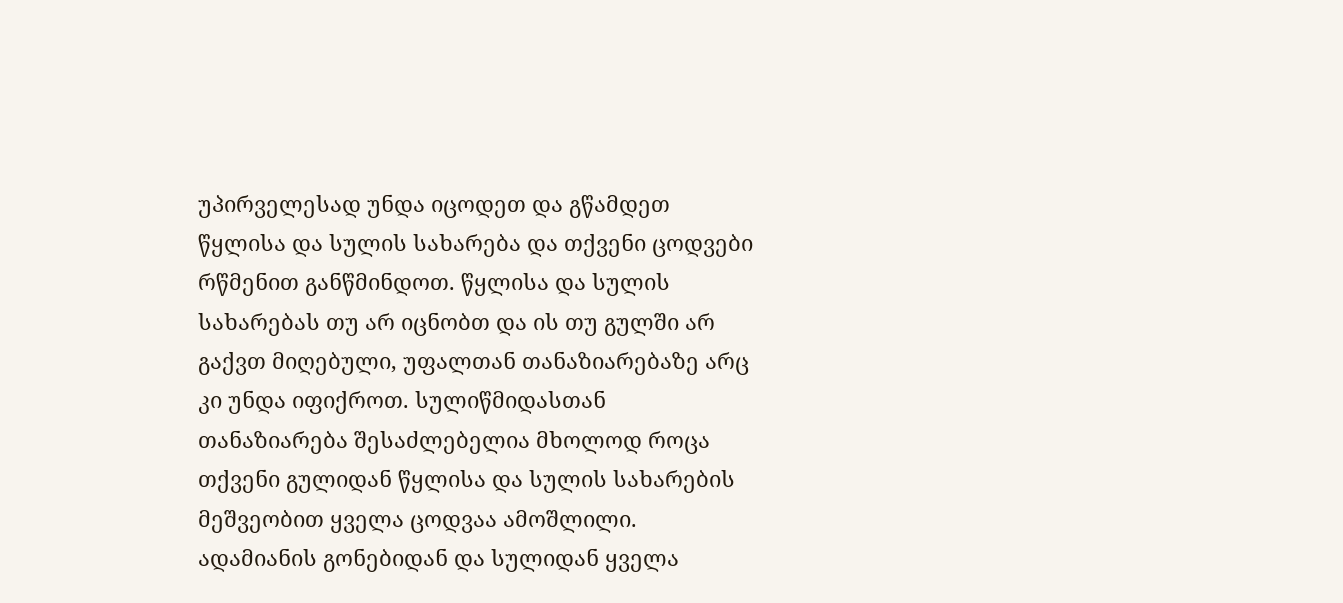უპირველესად უნდა იცოდეთ და გწამდეთ წყლისა და სულის სახარება და თქვენი ცოდვები რწმენით განწმინდოთ. წყლისა და სულის სახარებას თუ არ იცნობთ და ის თუ გულში არ გაქვთ მიღებული, უფალთან თანაზიარებაზე არც კი უნდა იფიქროთ. სულიწმიდასთან თანაზიარება შესაძლებელია მხოლოდ როცა თქვენი გულიდან წყლისა და სულის სახარების მეშვეობით ყველა ცოდვაა ამოშლილი.
ადამიანის გონებიდან და სულიდან ყველა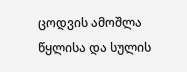ცოდვის ამოშლა წყლისა და სულის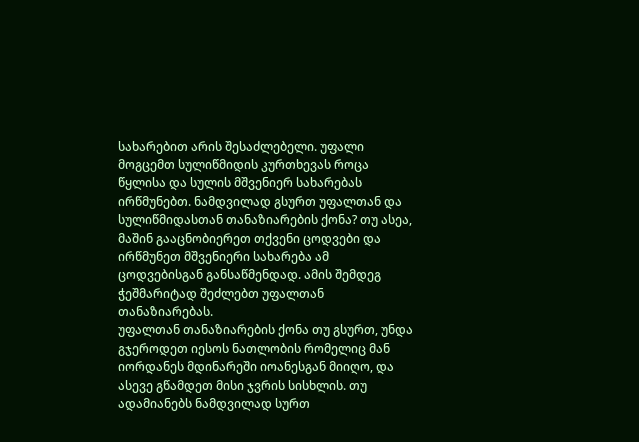სახარებით არის შესაძლებელი. უფალი მოგცემთ სულიწმიდის კურთხევას როცა წყლისა და სულის მშვენიერ სახარებას ირწმუნებთ. ნამდვილად გსურთ უფალთან და სულიწმიდასთან თანაზიარების ქონა? თუ ასეა, მაშინ გააცნობიერეთ თქვენი ცოდვები და ირწმუნეთ მშვენიერი სახარება ამ ცოდვებისგან განსაწმენდად. ამის შემდეგ ჭეშმარიტად შეძლებთ უფალთან თანაზიარებას.
უფალთან თანაზიარების ქონა თუ გსურთ, უნდა გჯეროდეთ იესოს ნათლობის რომელიც მან იორდანეს მდინარეში იოანესგან მიიღო, და ასევე გწამდეთ მისი ჯვრის სისხლის. თუ ადამიანებს ნამდვილად სურთ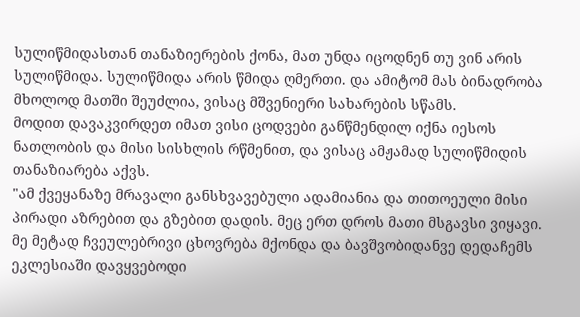სულიწმიდასთან თანაზიერების ქონა, მათ უნდა იცოდნენ თუ ვინ არის სულიწმიდა. სულიწმიდა არის წმიდა ღმერთი. და ამიტომ მას ბინადრობა მხოლოდ მათში შეუძლია, ვისაც მშვენიერი სახარების სწამს.
მოდით დავაკვირდეთ იმათ ვისი ცოდვები განწმენდილ იქნა იესოს ნათლობის და მისი სისხლის რწმენით, და ვისაც ამჟამად სულიწმიდის თანაზიარება აქვს.
"ამ ქვეყანაზე მრავალი განსხვავებული ადამიანია და თითოეული მისი პირადი აზრებით და გზებით დადის. მეც ერთ დროს მათი მსგავსი ვიყავი. მე მეტად ჩვეულებრივი ცხოვრება მქონდა და ბავშვობიდანვე დედაჩემს ეკლესიაში დავყვებოდი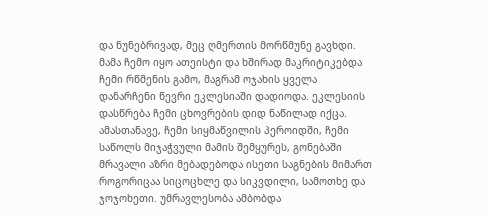და ნუნებრივად, მეც ღმერთის მორწმუნე გავხდი. მამა ჩემო იყო ათეისტი და ხშირად მაკრიტიკებდა ჩემი რწმენის გამო, მაგრამ ოჯახის ყველა დანარჩენი წევრი ეკლესიაში დადიოდა. ეკლესიის დასწრება ჩემი ცხოვრების დიდ ნაწილად იქცა.
ამასთანავე, ჩემი სიყმაწვილის პეროიდში, ჩემი საწოლს მიჯაჭვული მამის შემყურეს, გონებაში მრავალი აზრი მებადებოდა ისეთი საგნების მიმართ როგორიცაა სიცოცხლე და სიკვდილი, სამოთხე და ჯოჯოხეთი. უმრავლესობა ამბობდა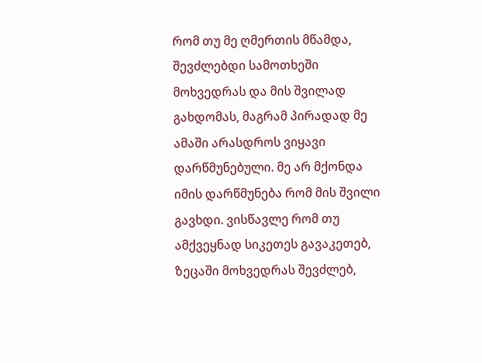რომ თუ მე ღმერთის მწამდა, შევძლებდი სამოთხეში მოხვედრას და მის შვილად გახდომას, მაგრამ პირადად მე ამაში არასდროს ვიყავი დარწმუნებული. მე არ მქონდა იმის დარწმუნება რომ მის შვილი გავხდი. ვისწავლე რომ თუ ამქვეყნად სიკეთეს გავაკეთებ, ზეცაში მოხვედრას შევძლებ,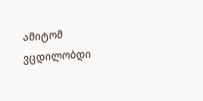ამიტომ ვცდილობდი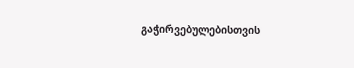გაჭირვებულებისთვის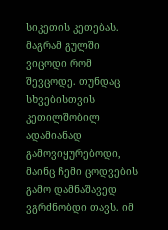სიკეთის კეთებას.
მაგრამ გულში ვიცოდი რომ შევცოდე. თუნდაც სხვებისთვის კეთილშობილ ადამიანად გამოვიყურებოდი, მაინც ჩემი ცოდვების გამო დამნაშავედ ვგრძნობდი თავს. იმ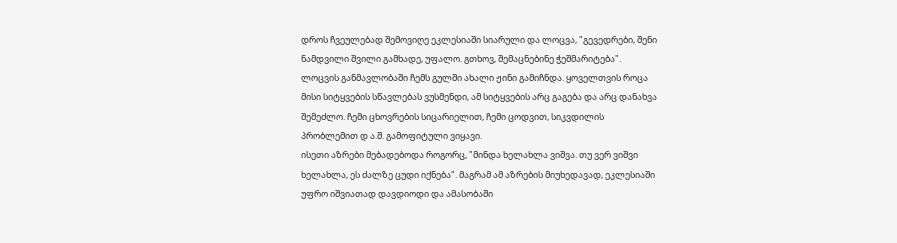დროს ჩვეულებად შემოვიღე ეკლესიაში სიარული და ლოცვა, "გევედრები, შენი ნამდვილი შვილი გამხადე, უფალო. გთხოვ, შემაცნებინე ჭეშმარიტება". ლოცვის განმავლობაში ჩემს გულში ახალი ჟინი გამიჩნდა. ყოველთვის როცა მისი სიტყვების სწავლებას ვუსმენდი, ამ სიტყვების არც გაგება და არც დანახვა შემეძლო. ჩემი ცხოვრების სიცარიელით, ჩემი ცოდვით, სიკვდილის პრობლემით დ ა.შ. გამოფიტული ვიყავი.
ისეთი აზრები მებადებოდა როგორც, "მინდა ხელახლა ვიშვა. თუ ვერ ვიშვი ხელახლა, ეს ძალზე ცუდი იქნება". მაგრამ ამ აზრების მიუხედავად, ეკლესიაში უფრო იშვიათად დავდიოდი და ამასობაში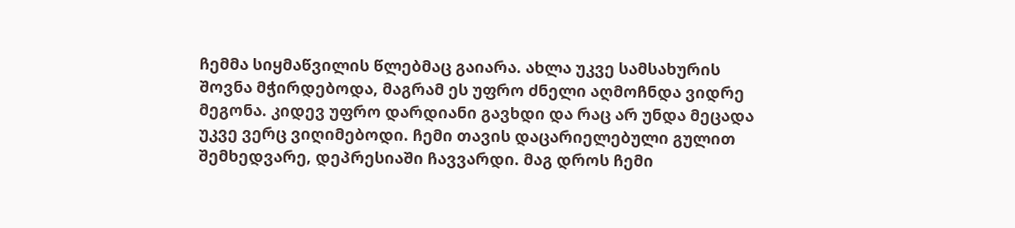ჩემმა სიყმაწვილის წლებმაც გაიარა. ახლა უკვე სამსახურის შოვნა მჭირდებოდა, მაგრამ ეს უფრო ძნელი აღმოჩნდა ვიდრე მეგონა. კიდევ უფრო დარდიანი გავხდი და რაც არ უნდა მეცადა უკვე ვერც ვიღიმებოდი. ჩემი თავის დაცარიელებული გულით შემხედვარე, დეპრესიაში ჩავვარდი. მაგ დროს ჩემი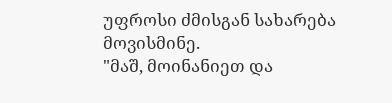უფროსი ძმისგან სახარება მოვისმინე.
"მაშ, მოინანიეთ და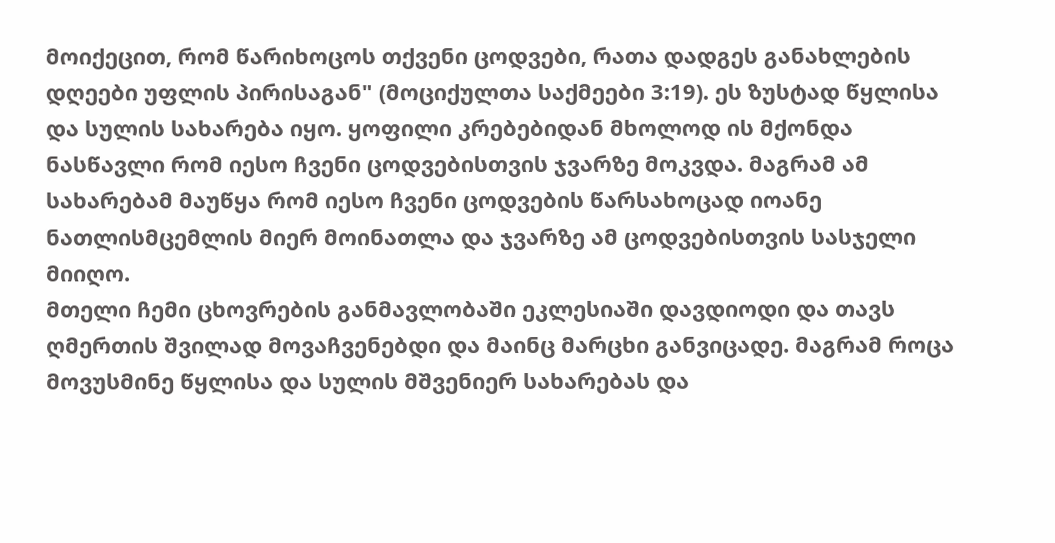მოიქეცით, რომ წარიხოცოს თქვენი ცოდვები, რათა დადგეს განახლების დღეები უფლის პირისაგან" (მოციქულთა საქმეები 3:19). ეს ზუსტად წყლისა და სულის სახარება იყო. ყოფილი კრებებიდან მხოლოდ ის მქონდა ნასწავლი რომ იესო ჩვენი ცოდვებისთვის ჯვარზე მოკვდა. მაგრამ ამ სახარებამ მაუწყა რომ იესო ჩვენი ცოდვების წარსახოცად იოანე ნათლისმცემლის მიერ მოინათლა და ჯვარზე ამ ცოდვებისთვის სასჯელი მიიღო.
მთელი ჩემი ცხოვრების განმავლობაში ეკლესიაში დავდიოდი და თავს ღმერთის შვილად მოვაჩვენებდი და მაინც მარცხი განვიცადე. მაგრამ როცა მოვუსმინე წყლისა და სულის მშვენიერ სახარებას და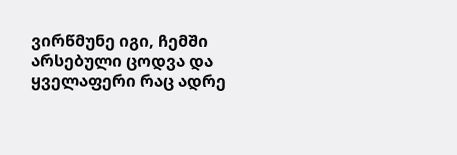ვირწმუნე იგი, ჩემში არსებული ცოდვა და ყველაფერი რაც ადრე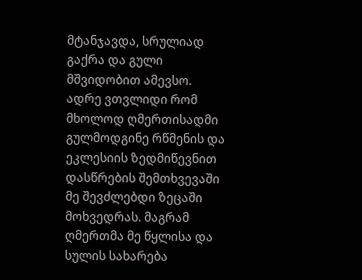მტანჯავდა, სრულიად გაქრა და გული მშვიდობით ამევსო.
ადრე ვთვლიდი რომ მხოლოდ ღმერთისადმი გულმოდგინე რწმენის და ეკლესიის ზედმიწევნით დასწრების შემთხვევაში მე შევძლებდი ზეცაში მოხვედრას. მაგრამ ღმერთმა მე წყლისა და სულის სახარება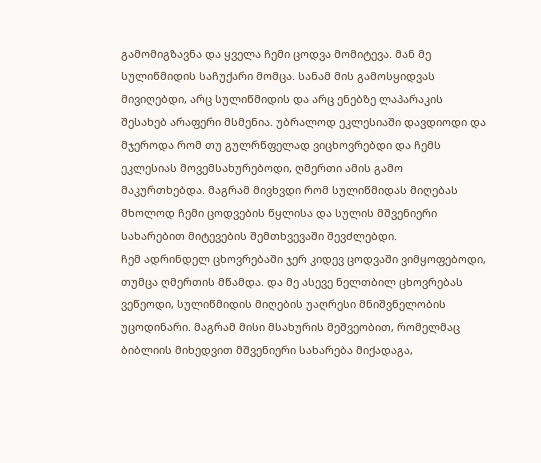გამომიგზავნა და ყველა ჩემი ცოდვა მომიტევა. მან მე სულიწმიდის საჩუქარი მომცა. სანამ მის გამოსყიდვას მივიღებდი, არც სულიწმიდის და არც ენებზე ლაპარაკის შესახებ არაფერი მსმენია. უბრალოდ ეკლესიაში დავდიოდი და მჯეროდა რომ თუ გულრწფელად ვიცხოვრებდი და ჩემს ეკლესიას მოვემსახურებოდი, ღმერთი ამის გამო მაკურთხებდა. მაგრამ მივხვდი რომ სულიწმიდას მიღებას მხოლოდ ჩემი ცოდვების წყლისა და სულის მშვენიერი სახარებით მიტევების შემთხვევაში შევძლებდი.
ჩემ ადრინდელ ცხოვრებაში ჯერ კიდევ ცოდვაში ვიმყოფებოდი, თუმცა ღმერთის მწამდა. და მე ასევე ნელთბილ ცხოვრებას ვეწეოდი, სულიწმიდის მიღების უაღრესი მნიშვნელობის უცოდინარი. მაგრამ მისი მსახურის მეშვეობით, რომელმაც ბიბლიის მიხედვით მშვენიერი სახარება მიქადაგა,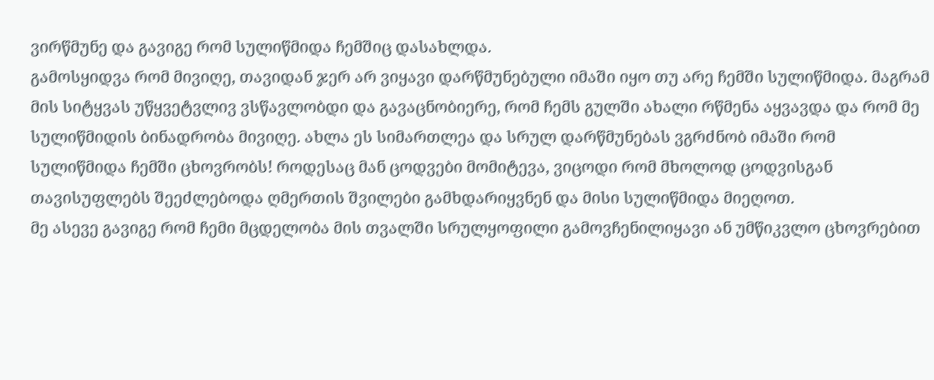ვირწმუნე და გავიგე რომ სულიწმიდა ჩემშიც დასახლდა.
გამოსყიდვა რომ მივიღე, თავიდან ჯერ არ ვიყავი დარწმუნებული იმაში იყო თუ არე ჩემში სულიწმიდა. მაგრამ მის სიტყვას უწყვეტვლივ ვსწავლობდი და გავაცნობიერე, რომ ჩემს გულში ახალი რწმენა აყვავდა და რომ მე სულიწმიდის ბინადრობა მივიღე. ახლა ეს სიმართლეა და სრულ დარწმუნებას ვგრძნობ იმაში რომ სულიწმიდა ჩემში ცხოვრობს! როდესაც მან ცოდვები მომიტევა, ვიცოდი რომ მხოლოდ ცოდვისგან თავისუფლებს შეეძლებოდა ღმერთის შვილები გამხდარიყვნენ და მისი სულიწმიდა მიეღოთ.
მე ასევე გავიგე რომ ჩემი მცდელობა მის თვალში სრულყოფილი გამოვჩენილიყავი ან უმწიკვლო ცხოვრებით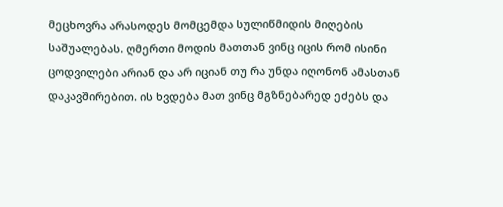მეცხოვრა არასოდეს მომცემდა სულიწმიდის მიღების საშუალებას. ღმერთი მოდის მათთან ვინც იცის რომ ისინი ცოდვილები არიან და არ იციან თუ რა უნდა იღონონ ამასთან დაკავშირებით. ის ხვდება მათ ვინც მგზნებარედ ეძებს და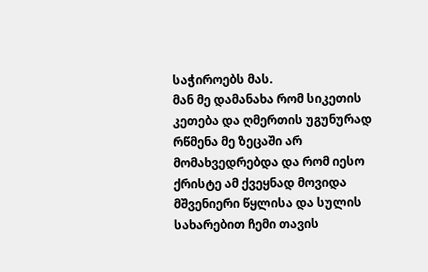საჭიროებს მას.
მან მე დამანახა რომ სიკეთის კეთება და ღმერთის უგუნურად რწმენა მე ზეცაში არ მომახვედრებდა და რომ იესო ქრისტე ამ ქვეყნად მოვიდა მშვენიერი წყლისა და სულის სახარებით ჩემი თავის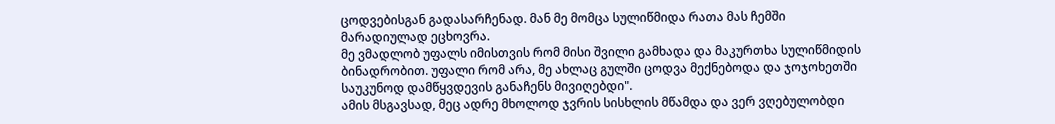ცოდვებისგან გადასარჩენად. მან მე მომცა სულიწმიდა რათა მას ჩემში მარადიულად ეცხოვრა.
მე ვმადლობ უფალს იმისთვის რომ მისი შვილი გამხადა და მაკურთხა სულიწმიდის ბინადრობით. უფალი რომ არა, მე ახლაც გულში ცოდვა მექნებოდა და ჯოჯოხეთში საუკუნოდ დამწყვდევის განაჩენს მივიღებდი".
ამის მსგავსად, მეც ადრე მხოლოდ ჯვრის სისხლის მწამდა და ვერ ვღებულობდი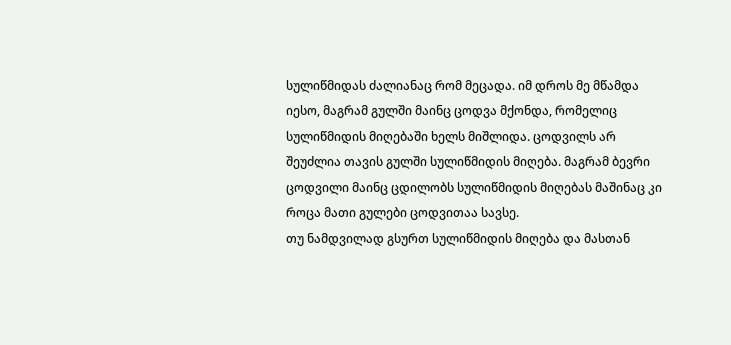სულიწმიდას ძალიანაც რომ მეცადა. იმ დროს მე მწამდა იესო, მაგრამ გულში მაინც ცოდვა მქონდა, რომელიც სულიწმიდის მიღებაში ხელს მიშლიდა. ცოდვილს არ შეუძლია თავის გულში სულიწმიდის მიღება. მაგრამ ბევრი ცოდვილი მაინც ცდილობს სულიწმიდის მიღებას მაშინაც კი როცა მათი გულები ცოდვითაა სავსე.
თუ ნამდვილად გსურთ სულიწმიდის მიღება და მასთან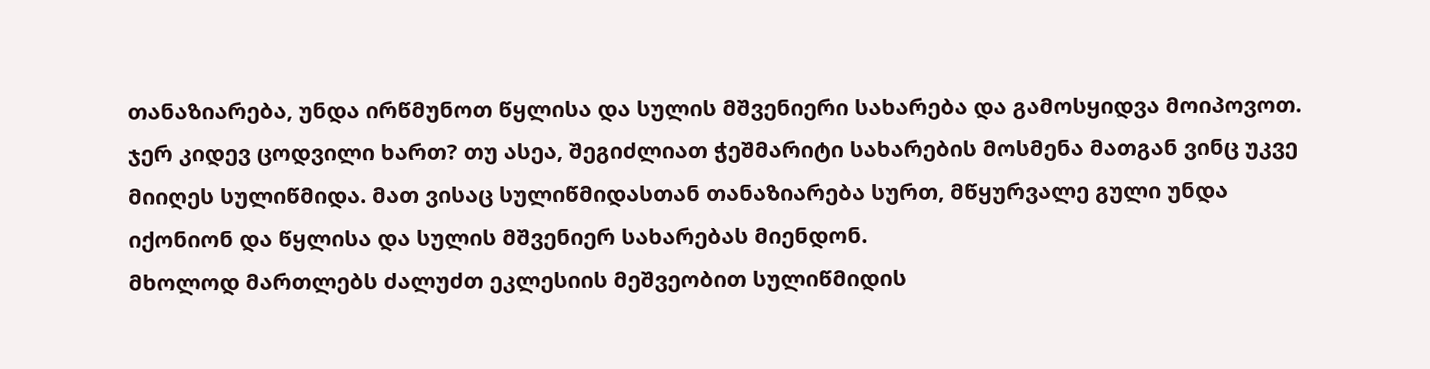თანაზიარება, უნდა ირწმუნოთ წყლისა და სულის მშვენიერი სახარება და გამოსყიდვა მოიპოვოთ. ჯერ კიდევ ცოდვილი ხართ? თუ ასეა, შეგიძლიათ ჭეშმარიტი სახარების მოსმენა მათგან ვინც უკვე მიიღეს სულიწმიდა. მათ ვისაც სულიწმიდასთან თანაზიარება სურთ, მწყურვალე გული უნდა იქონიონ და წყლისა და სულის მშვენიერ სახარებას მიენდონ.
მხოლოდ მართლებს ძალუძთ ეკლესიის მეშვეობით სულიწმიდის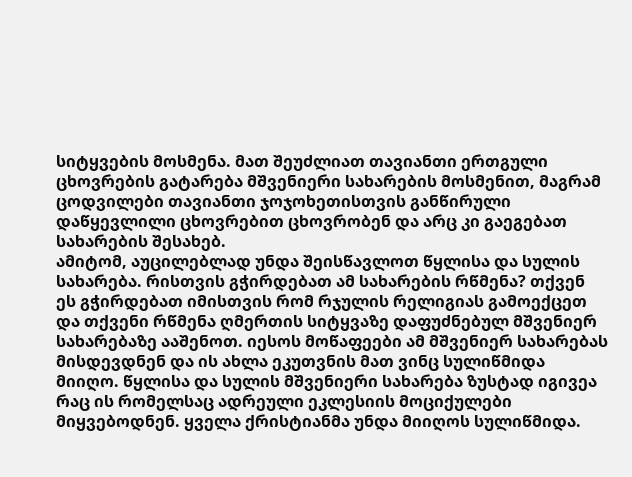სიტყვების მოსმენა. მათ შეუძლიათ თავიანთი ერთგული ცხოვრების გატარება მშვენიერი სახარების მოსმენით, მაგრამ ცოდვილები თავიანთი ჯოჯოხეთისთვის განწირული დაწყევლილი ცხოვრებით ცხოვრობენ და არც კი გაეგებათ სახარების შესახებ.
ამიტომ, აუცილებლად უნდა შეისწავლოთ წყლისა და სულის სახარება. რისთვის გჭირდებათ ამ სახარების რწმენა? თქვენ ეს გჭირდებათ იმისთვის რომ რჯულის რელიგიას გამოექცეთ და თქვენი რწმენა ღმერთის სიტყვაზე დაფუძნებულ მშვენიერ სახარებაზე ააშენოთ. იესოს მოწაფეები ამ მშვენიერ სახარებას მისდევდნენ და ის ახლა ეკუთვნის მათ ვინც სულიწმიდა მიიღო. წყლისა და სულის მშვენიერი სახარება ზუსტად იგივეა რაც ის რომელსაც ადრეული ეკლესიის მოციქულები მიყვებოდნენ. ყველა ქრისტიანმა უნდა მიიღოს სულიწმიდა.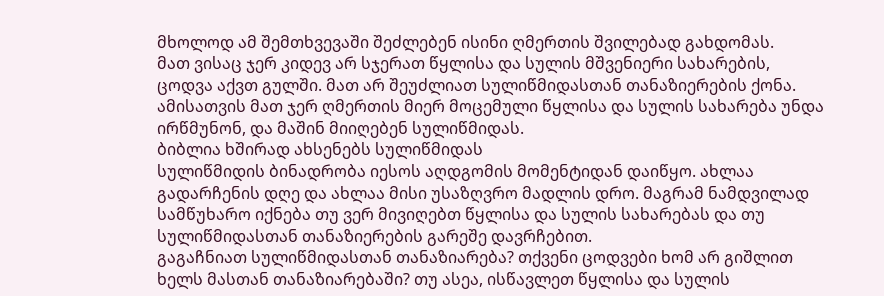მხოლოდ ამ შემთხვევაში შეძლებენ ისინი ღმერთის შვილებად გახდომას.
მათ ვისაც ჯერ კიდევ არ სჯერათ წყლისა და სულის მშვენიერი სახარების, ცოდვა აქვთ გულში. მათ არ შეუძლიათ სულიწმიდასთან თანაზიერების ქონა. ამისათვის მათ ჯერ ღმერთის მიერ მოცემული წყლისა და სულის სახარება უნდა ირწმუნონ, და მაშინ მიიღებენ სულიწმიდას.
ბიბლია ხშირად ახსენებს სულიწმიდას
სულიწმიდის ბინადრობა იესოს აღდგომის მომენტიდან დაიწყო. ახლაა გადარჩენის დღე და ახლაა მისი უსაზღვრო მადლის დრო. მაგრამ ნამდვილად სამწუხარო იქნება თუ ვერ მივიღებთ წყლისა და სულის სახარებას და თუ სულიწმიდასთან თანაზიერების გარეშე დავრჩებით.
გაგაჩნიათ სულიწმიდასთან თანაზიარება? თქვენი ცოდვები ხომ არ გიშლით ხელს მასთან თანაზიარებაში? თუ ასეა, ისწავლეთ წყლისა და სულის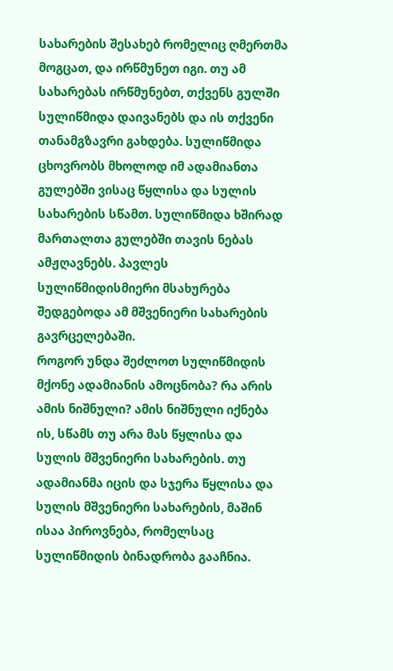სახარების შესახებ რომელიც ღმერთმა მოგცათ, და ირწმუნეთ იგი. თუ ამ სახარებას ირწმუნებთ, თქვენს გულში სულიწმიდა დაივანებს და ის თქვენი თანამგზავრი გახდება. სულიწმიდა ცხოვრობს მხოლოდ იმ ადამიანთა გულებში ვისაც წყლისა და სულის სახარების სწამთ. სულიწმიდა ხშირად მართალთა გულებში თავის ნებას ამჟღავნებს. პავლეს სულიწმიდისმიერი მსახურება შედგებოდა ამ მშვენიერი სახარების გავრცელებაში.
როგორ უნდა შეძლოთ სულიწმიდის მქონე ადამიანის ამოცნობა? რა არის ამის ნიშნული? ამის ნიშნული იქნება ის, სწამს თუ არა მას წყლისა და სულის მშვენიერი სახარების. თუ ადამიანმა იცის და სჯერა წყლისა და სულის მშვენიერი სახარების, მაშინ ისაა პიროვნება, რომელსაც სულიწმიდის ბინადრობა გააჩნია.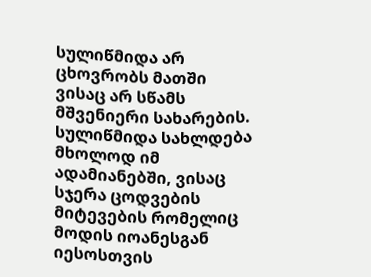სულიწმიდა არ ცხოვრობს მათში ვისაც არ სწამს მშვენიერი სახარების. სულიწმიდა სახლდება მხოლოდ იმ ადამიანებში, ვისაც სჯერა ცოდვების მიტევების რომელიც მოდის იოანესგან იესოსთვის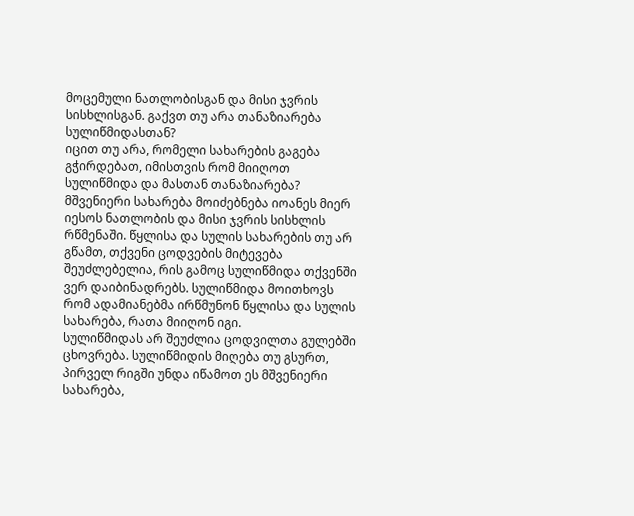მოცემული ნათლობისგან და მისი ჯვრის სისხლისგან. გაქვთ თუ არა თანაზიარება სულიწმიდასთან?
იცით თუ არა, რომელი სახარების გაგება გჭირდებათ, იმისთვის რომ მიიღოთ სულიწმიდა და მასთან თანაზიარება? მშვენიერი სახარება მოიძებნება იოანეს მიერ იესოს ნათლობის და მისი ჯვრის სისხლის რწმენაში. წყლისა და სულის სახარების თუ არ გწამთ, თქვენი ცოდვების მიტევება შეუძლებელია, რის გამოც სულიწმიდა თქვენში ვერ დაიბინადრებს. სულიწმიდა მოითხოვს რომ ადამიანებმა ირწმუნონ წყლისა და სულის სახარება, რათა მიიღონ იგი.
სულიწმიდას არ შეუძლია ცოდვილთა გულებში ცხოვრება. სულიწმიდის მიღება თუ გსურთ, პირველ რიგში უნდა იწამოთ ეს მშვენიერი სახარება,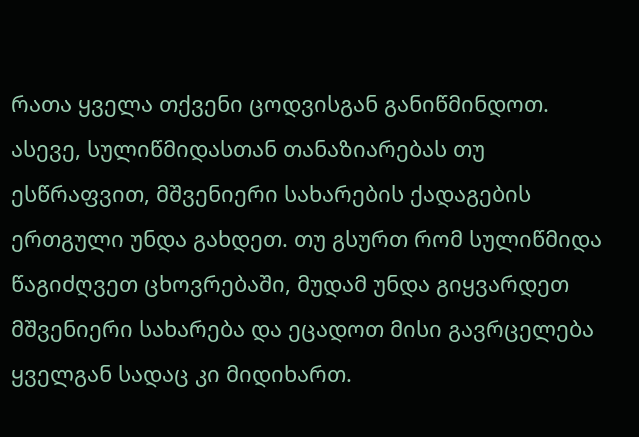რათა ყველა თქვენი ცოდვისგან განიწმინდოთ. ასევე, სულიწმიდასთან თანაზიარებას თუ ესწრაფვით, მშვენიერი სახარების ქადაგების ერთგული უნდა გახდეთ. თუ გსურთ რომ სულიწმიდა წაგიძღვეთ ცხოვრებაში, მუდამ უნდა გიყვარდეთ მშვენიერი სახარება და ეცადოთ მისი გავრცელება ყველგან სადაც კი მიდიხართ.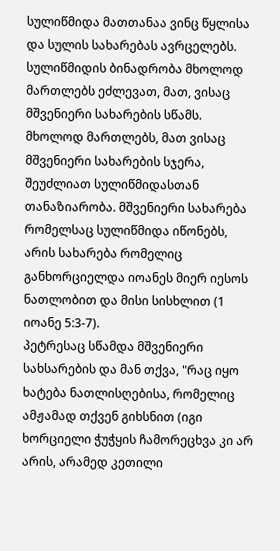სულიწმიდა მათთანაა ვინც წყლისა და სულის სახარებას ავრცელებს.
სულიწმიდის ბინადრობა მხოლოდ მართლებს ეძლევათ, მათ, ვისაც მშვენიერი სახარების სწამს. მხოლოდ მართლებს, მათ ვისაც მშვენიერი სახარების სჯერა, შეუძლიათ სულიწმიდასთან თანაზიარობა. მშვენიერი სახარება რომელსაც სულიწმიდა იწონებს, არის სახარება რომელიც განხორციელდა იოანეს მიერ იესოს ნათლობით და მისი სისხლით (1 იოანე 5:3-7).
პეტრესაც სწამდა მშვენიერი სახსარების და მან თქვა, "რაც იყო ხატება ნათლისღებისა, რომელიც ამჟამად თქვენ გიხსნით (იგი ხორციელი ჭუჭყის ჩამორეცხვა კი არ არის, არამედ კეთილი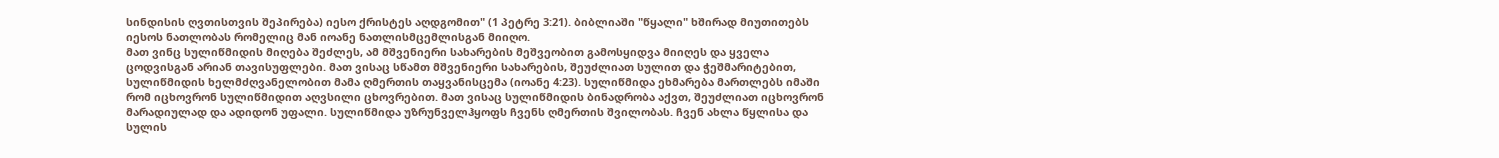სინდისის ღვთისთვის შეპირება) იესო ქრისტეს აღდგომით" (1 პეტრე 3:21). ბიბლიაში "წყალი" ხშირად მიუთითებს იესოს ნათლობას რომელიც მან იოანე ნათლისმცემლისგან მიიღო.
მათ ვინც სულიწმიდის მიღება შეძლეს, ამ მშვენიერი სახარების მეშვეობით გამოსყიდვა მიიღეს და ყველა ცოდვისგან არიან თავისუფლები. მათ ვისაც სწამთ მშვენიერი სახარების, შეუძლიათ სულით და ჭეშმარიტებით, სულიწმიდის ხელმძღვანელობით მამა ღმერთის თაყვანისცემა (იოანე 4:23). სულიწმიდა ეხმარება მართლებს იმაში რომ იცხოვრონ სულიწმიდით აღვსილი ცხოვრებით. მათ ვისაც სულიწმიდის ბინადრობა აქვთ, შეუძლიათ იცხოვრონ მარადიულად და ადიდონ უფალი. სულიწმიდა უზრუნველჰყოფს ჩვენს ღმერთის შვილობას. ჩვენ ახლა წყლისა და სულის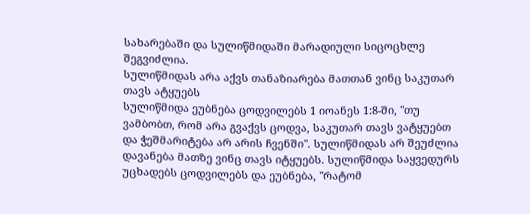სახარებაში და სულიწმიდაში მარადიული სიცოცხლე შეგვიძლია.
სულიწმიდას არა აქვს თანაზიარება მათთან ვინც საკუთარ თავს ატყუებს
სულიწმიდა ეუბნება ცოდვილებს 1 იოანეს 1:8-ში, "თუ ვამბობთ, რომ არა გვაქვს ცოდვა, საკუთარ თავს ვატყუებთ და ჭეშმარიტება არ არის ჩვენში". სულიწმიდას არ შეუძლია დავანება მათზე ვინც თავს იტყუებს. სულიწმიდა საყვედურს უცხადებს ცოდვილებს და ეუბნება, "რატომ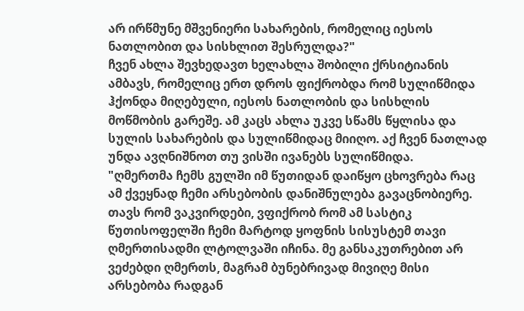არ ირწმუნე მშვენიერი სახარების, რომელიც იესოს ნათლობით და სისხლით შესრულდა?"
ჩვენ ახლა შევხედავთ ხელახლა შობილი ქრსიტიანის ამბავს, რომელიც ერთ დროს ფიქრობდა რომ სულიწმიდა ჰქონდა მიღებული, იესოს ნათლობის და სისხლის მოწმობის გარეშე. ამ კაცს ახლა უკვე სწამს წყლისა და სულის სახარების და სულიწმიდაც მიიღო. აქ ჩვენ ნათლად უნდა ავღნიშნოთ თუ ვისში ივანებს სულიწმიდა.
"ღმერთმა ჩემს გულში იმ წუთიდან დაიწყო ცხოვრება რაც ამ ქვეყნად ჩემი არსებობის დანიშნულება გავაცნობიერე. თავს რომ ვაკვირდები, ვფიქრობ რომ ამ სასტიკ წუთისოფელში ჩემი მარტოდ ყოფნის სისუსტემ თავი ღმერთისადმი ლტოლვაში იჩინა. მე განსაკუთრებით არ ვეძებდი ღმერთს, მაგრამ ბუნებრივად მივიღე მისი არსებობა რადგან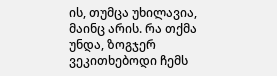ის, თუმცა უხილავია, მაინც არის. რა თქმა უნდა, ზოგჯერ ვეკითხებოდი ჩემს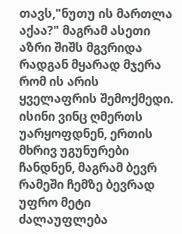თავს,"ნუთუ ის მართლა აქაა?" მაგრამ ასეთი აზრი შიშს მგვრიდა რადგან მყარად მჯერა რომ ის არის ყველაფრის შემოქმედი.
ისინი ვინც ღმერთს უარყოფდნენ, ერთის მხრივ უგუნურები ჩანდნენ, მაგრამ ბევრ რამეში ჩემზე ბევრად უფრო მეტი ძალაუფლება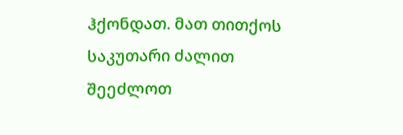ჰქონდათ. მათ თითქოს საკუთარი ძალით შეეძლოთ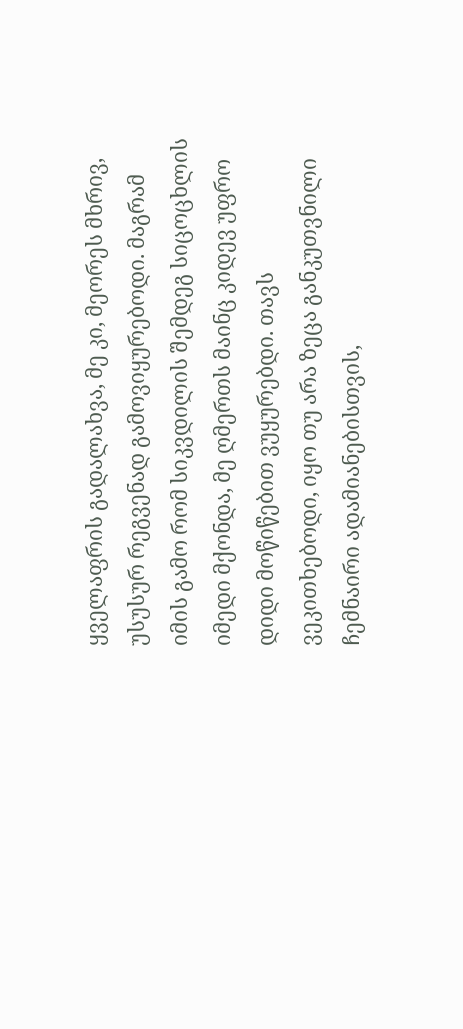ყველაფრის გადალახვა, მე კი, მეორეს მხრივ, უსუსურ რეგვენად გამოვიყურებოდი. მაგრამ იმის გამო რომ სიკვდილის შემდეგ სიცოცხლის იმედი მქონდა, მე ღმერთს მაინც კიდევ უფრო დიდი მოწიწებით ვუყურებდი. თავს ვეკითხებოდი, იყო თუ არა ზეცა განკუთვნილი ჩემნაირი ადამიანებისთვის,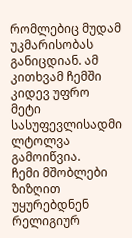რომლებიც მუდამ უკმარისობას განიცდიან. ამ კითხვამ ჩემში კიდევ უფრო მეტი სასუფევლისადმი ლტოლვა გამოიწვია.
ჩემი მშობლები ზიზღით უყურებდნენ რელიგიურ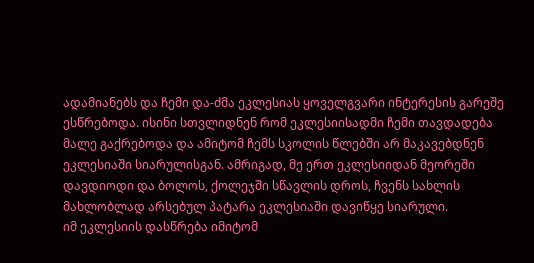ადამიანებს და ჩემი და-ძმა ეკლესიას ყოველგვარი ინტერესის გარეშე ესწრებოდა. ისინი სთვლიდნენ რომ ეკლესიისადმი ჩემი თავდადება მალე გაქრებოდა და ამიტომ ჩემს სკოლის წლებში არ მაკავებდნენ ეკლესიაში სიარულისგან. ამრიგად, მე ერთ ეკლესიიდან მეორეში დავდიოდი და ბოლოს, ქოლეჯში სწავლის დროს, ჩვენს სახლის მახლობლად არსებულ პატარა ეკლესიაში დავიწყე სიარული.
იმ ეკლესიის დასწრება იმიტომ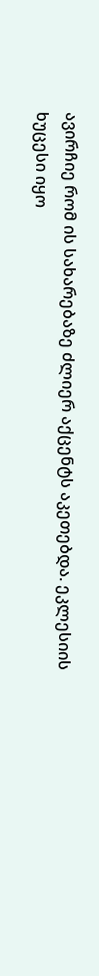ავირჩიე რომ ის სახარებაზე ძლიერ აქცენტს აკეთებდა. ეკლესიის ხუცესი იყო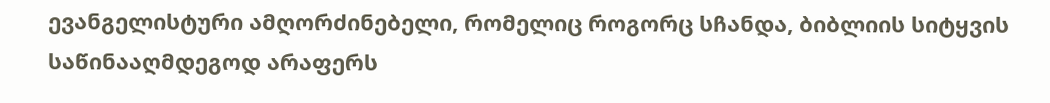ევანგელისტური ამღორძინებელი, რომელიც როგორც სჩანდა, ბიბლიის სიტყვის საწინააღმდეგოდ არაფერს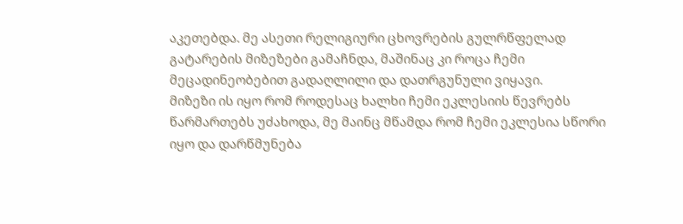აკეთებდა. მე ასეთი რელიგიური ცხოვრების გულრწფელად გატარების მიზეზები გამაჩნდა, მაშინაც კი როცა ჩემი მეცადინეობებით გადაღლილი და დათრგუნული ვიყავი.
მიზეზი ის იყო რომ როდესაც ხალხი ჩემი ეკლესიის წევრებს წარმართებს უძახოდა, მე მაინც მწამდა რომ ჩემი ეკლესია სწორი იყო და დარწმუნება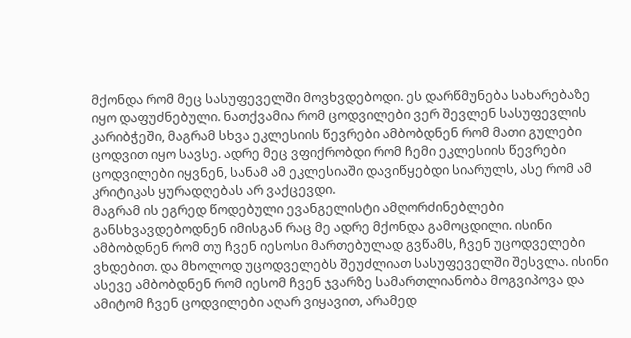მქონდა რომ მეც სასუფეველში მოვხვდებოდი. ეს დარწმუნება სახარებაზე იყო დაფუძნებული. ნათქვამია რომ ცოდვილები ვერ შევლენ სასუფევლის კარიბჭეში, მაგრამ სხვა ეკლესიის წევრები ამბობდნენ რომ მათი გულები ცოდვით იყო სავსე. ადრე მეც ვფიქრობდი რომ ჩემი ეკლესიის წევრები ცოდვილები იყვნენ, სანამ ამ ეკლესიაში დავიწყებდი სიარულს, ასე რომ ამ კრიტიკას ყურადღებას არ ვაქცევდი.
მაგრამ ის ეგრედ წოდებული ევანგელისტი ამღორძინებლები განსხვავდებოდნენ იმისგან რაც მე ადრე მქონდა გამოცდილი. ისინი ამბობდნენ რომ თუ ჩვენ იესოსი მართებულად გვწამს, ჩვენ უცოდველები ვხდებით. და მხოლოდ უცოდველებს შეუძლიათ სასუფეველში შესვლა. ისინი ასევე ამბობდნენ რომ იესომ ჩვენ ჯვარზე სამართლიანობა მოგვიპოვა და ამიტომ ჩვენ ცოდვილები აღარ ვიყავით, არამედ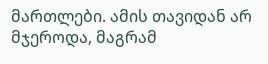მართლები. ამის თავიდან არ მჯეროდა, მაგრამ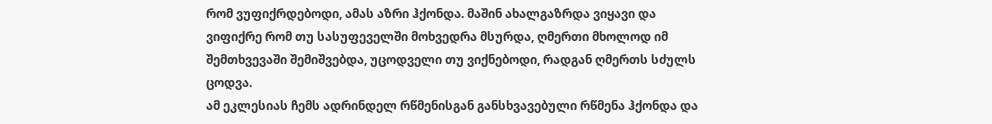რომ ვუფიქრდებოდი, ამას აზრი ჰქონდა. მაშინ ახალგაზრდა ვიყავი და ვიფიქრე რომ თუ სასუფეველში მოხვედრა მსურდა, ღმერთი მხოლოდ იმ შემთხვევაში შემიშვებდა, უცოდველი თუ ვიქნებოდი, რადგან ღმერთს სძულს ცოდვა.
ამ ეკლესიას ჩემს ადრინდელ რწმენისგან განსხვავებული რწმენა ჰქონდა და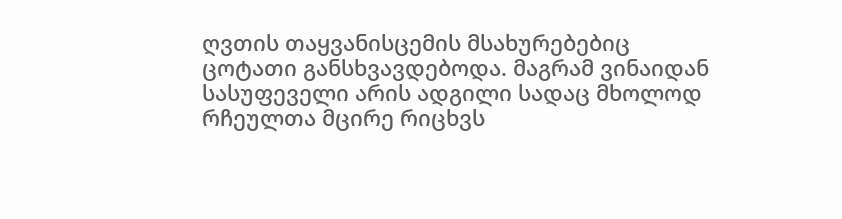ღვთის თაყვანისცემის მსახურებებიც ცოტათი განსხვავდებოდა. მაგრამ ვინაიდან სასუფეველი არის ადგილი სადაც მხოლოდ რჩეულთა მცირე რიცხვს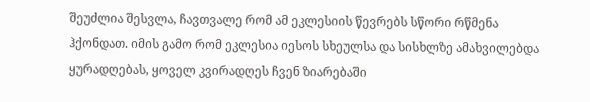შეუძლია შესვლა, ჩავთვალე რომ ამ ეკლესიის წევრებს სწორი რწმენა ჰქონდათ. იმის გამო რომ ეკლესია იესოს სხეულსა და სისხლზე ამახვილებდა ყურადღებას, ყოველ კვირადღეს ჩვენ ზიარებაში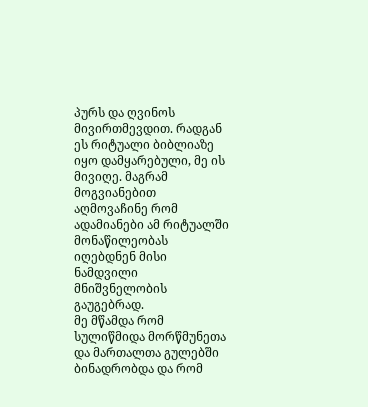პურს და ღვინოს მივირთმევდით. რადგან ეს რიტუალი ბიბლიაზე იყო დამყარებული, მე ის მივიღე. მაგრამ მოგვიანებით აღმოვაჩინე რომ ადამიანები ამ რიტუალში მონაწილეობას იღებდნენ მისი ნამდვილი მნიშვნელობის გაუგებრად.
მე მწამდა რომ სულიწმიდა მორწმუნეთა და მართალთა გულებში ბინადრობდა და რომ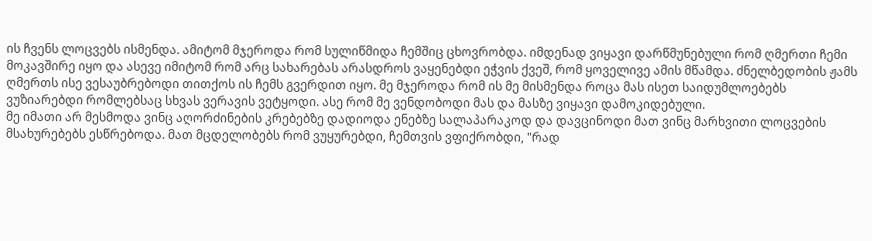ის ჩვენს ლოცვებს ისმენდა. ამიტომ მჯეროდა რომ სულიწმიდა ჩემშიც ცხოვრობდა. იმდენად ვიყავი დარწმუნებული რომ ღმერთი ჩემი მოკავშირე იყო და ასევე იმიტომ რომ არც სახარებას არასდროს ვაყენებდი ეჭვის ქვეშ, რომ ყოველივე ამის მწამდა. ძნელბედობის ჟამს ღმერთს ისე ვესაუბრებოდი თითქოს ის ჩემს გვერდით იყო. მე მჯეროდა რომ ის მე მისმენდა როცა მას ისეთ საიდუმლოებებს ვუზიარებდი რომლებსაც სხვას ვერავის ვეტყოდი. ასე რომ მე ვენდობოდი მას და მასზე ვიყავი დამოკიდებული.
მე იმათი არ მესმოდა ვინც აღორძინების კრებებზე დადიოდა ენებზე სალაპარაკოდ და დავცინოდი მათ ვინც მარხვითი ლოცვების მსახურებებს ესწრებოდა. მათ მცდელობებს რომ ვუყურებდი, ჩემთვის ვფიქრობდი, "რად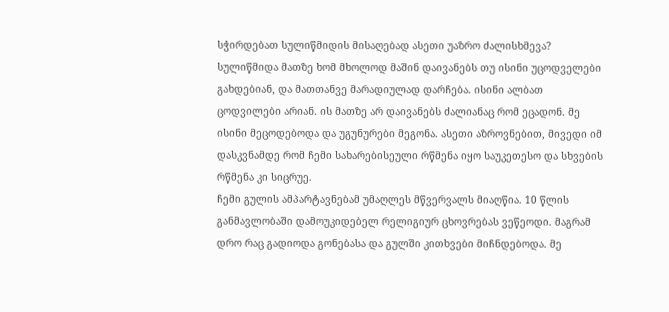სჭირდებათ სულიწმიდის მისაღებად ასეთი უაზრო ძალისხმევა? სულიწმიდა მათზე ხომ მხოლოდ მაშინ დაივანებს თუ ისინი უცოდველები გახდებიან, და მათთანვე მარადიულად დარჩება. ისინი ალბათ ცოდვილები არიან. ის მათზე არ დაივანებს ძალიანაც რომ ეცადონ. მე ისინი მეცოდებოდა და უგუნურები მეგონა. ასეთი აზროვნებით, მივედი იმ დასკვნამდე რომ ჩემი სახარებისეული რწმენა იყო საუკეთესო და სხვების რწმენა კი სიცრუე.
ჩემი გულის ამპარტავნებამ უმაღლეს მწვერვალს მიაღწია. 10 წლის განმავლობაში დამოუკიდებელ რელიგიურ ცხოვრებას ვეწეოდი. მაგრამ დრო რაც გადიოდა გონებასა და გულში კითხვები მიჩნდებოდა. მე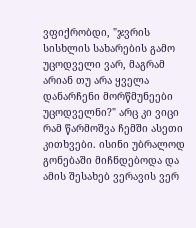ვფიქრობდი, "ჯვრის სისხლის სახარების გამო უცოდველი ვარ, მაგრამ არიან თუ არა ყველა დანარჩენი მორწმუნეები უცოდველნი?" არც კი ვიცი რამ წარმოშვა ჩემში ასეთი კითხვები. ისინი უბრალოდ გონებაში მიჩნდებოდა და ამის შესახებ ვერავის ვერ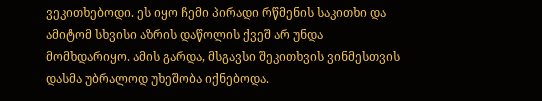ვეკითხებოდი. ეს იყო ჩემი პირადი რწმენის საკითხი და ამიტომ სხვისი აზრის დაწოლის ქვეშ არ უნდა მომხდარიყო. ამის გარდა, მსგავსი შეკითხვის ვინმესთვის დასმა უბრალოდ უხეშობა იქნებოდა.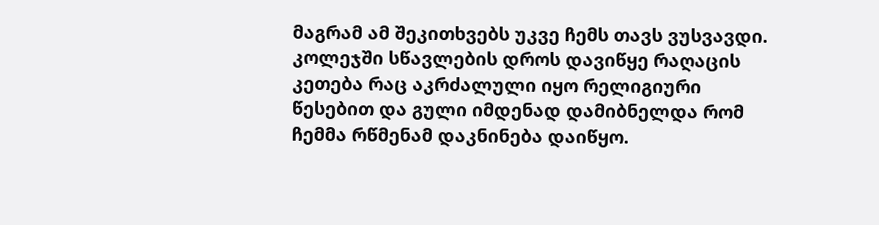მაგრამ ამ შეკითხვებს უკვე ჩემს თავს ვუსვავდი. კოლეჯში სწავლების დროს დავიწყე რაღაცის კეთება რაც აკრძალული იყო რელიგიური წესებით და გული იმდენად დამიბნელდა რომ ჩემმა რწმენამ დაკნინება დაიწყო.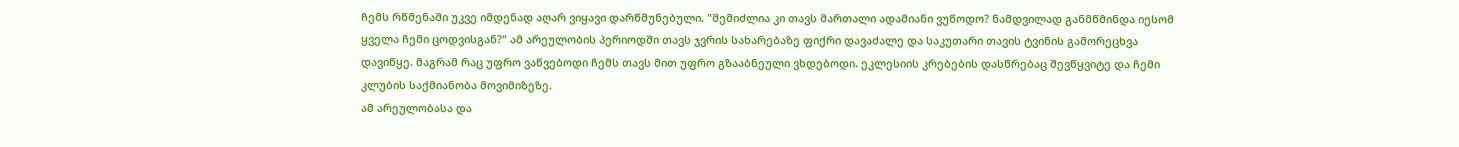ჩემს რწმენაში უკვე იმდენად აღარ ვიყავი დარწმუნებული. "შემიძლია კი თავს მართალი ადამიანი ვუწოდო? ნამდვილად განმწმინდა იესომ ყველა ჩემი ცოდვისგან?" ამ არეულობის პერიოდში თავს ჯვრის სახარებაზე ფიქრი დავაძალე და საკუთარი თავის ტვინის გამორეცხვა დავიწყე. მაგრამ რაც უფრო ვაწვებოდი ჩემს თავს მით უფრო გზააბნეული ვხდებოდი. ეკლესიის კრებების დასწრებაც შევწყვიტე და ჩემი კლუბის საქმიანობა მოვიმიზეზე.
ამ არეულობასა და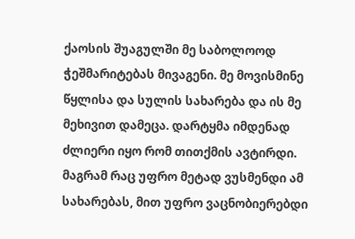ქაოსის შუაგულში მე საბოლოოდ ჭეშმარიტებას მივაგენი. მე მოვისმინე წყლისა და სულის სახარება და ის მე მეხივით დამეცა. დარტყმა იმდენად ძლიერი იყო რომ თითქმის ავტირდი. მაგრამ რაც უფრო მეტად ვუსმენდი ამ სახარებას, მით უფრო ვაცნობიერებდი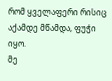რომ ყველაფერი რისიც აქამდე მწამდა, ფუჭი იყო.
მე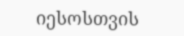იესოსთვის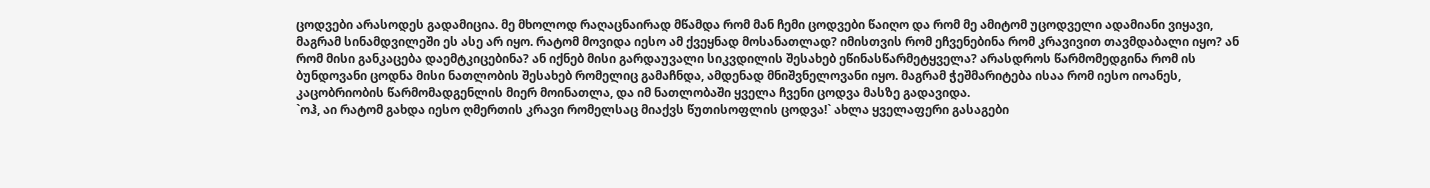ცოდვები არასოდეს გადამიცია. მე მხოლოდ რაღაცნაირად მწამდა რომ მან ჩემი ცოდვები წაიღო და რომ მე ამიტომ უცოდველი ადამიანი ვიყავი, მაგრამ სინამდვილეში ეს ასე არ იყო. რატომ მოვიდა იესო ამ ქვეყნად მოსანათლად? იმისთვის რომ ეჩვენებინა რომ კრავივით თავმდაბალი იყო? ან რომ მისი განკაცება დაემტკიცებინა? ან იქნებ მისი გარდაუვალი სიკვდილის შესახებ ეწინასწარმეტყველა? არასდროს წარმომედგინა რომ ის ბუნდოვანი ცოდნა მისი ნათლობის შესახებ რომელიც გამაჩნდა, ამდენად მნიშვნელოვანი იყო. მაგრამ ჭეშმარიტება ისაა რომ იესო იოანეს, კაცობრიობის წარმომადგენლის მიერ მოინათლა, და იმ ნათლობაში ყველა ჩვენი ცოდვა მასზე გადავიდა.
`ოჰ, აი რატომ გახდა იესო ღმერთის კრავი რომელსაც მიაქვს წუთისოფლის ცოდვა!` ახლა ყველაფერი გასაგები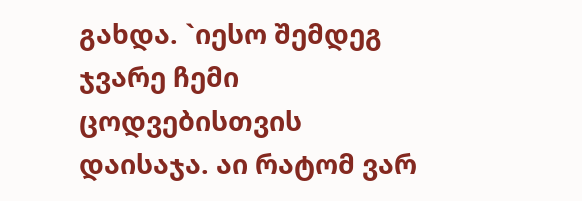გახდა. `იესო შემდეგ ჯვარე ჩემი ცოდვებისთვის დაისაჯა. აი რატომ ვარ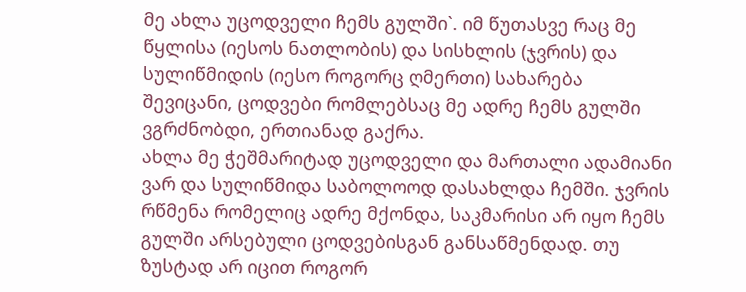მე ახლა უცოდველი ჩემს გულში`. იმ წუთასვე რაც მე წყლისა (იესოს ნათლობის) და სისხლის (ჯვრის) და სულიწმიდის (იესო როგორც ღმერთი) სახარება შევიცანი, ცოდვები რომლებსაც მე ადრე ჩემს გულში ვგრძნობდი, ერთიანად გაქრა.
ახლა მე ჭეშმარიტად უცოდველი და მართალი ადამიანი ვარ და სულიწმიდა საბოლოოდ დასახლდა ჩემში. ჯვრის რწმენა რომელიც ადრე მქონდა, საკმარისი არ იყო ჩემს გულში არსებული ცოდვებისგან განსაწმენდად. თუ ზუსტად არ იცით როგორ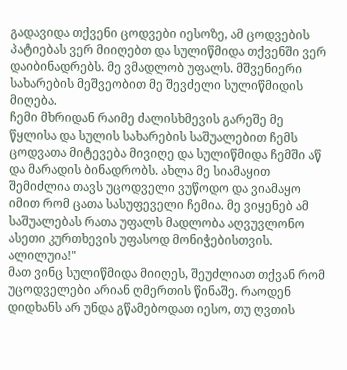გადავიდა თქვენი ცოდვები იესოზე, ამ ცოდვების პატიებას ვერ მიიღებთ და სულიწმიდა თქვენში ვერ დაიბინადრებს. მე ვმადლობ უფალს. მშვენიერი სახარების მეშვეობით მე შევძელი სულიწმიდის მიღება.
ჩემი მხრიდან რაიმე ძალისხმევის გარეშე მე წყლისა და სულის სახარების საშუალებით ჩემს ცოდვათა მიტევება მივიღე და სულიწმიდა ჩემში აწ და მარადის ბინადრობს. ახლა მე სიამაყით შემიძლია თავს უცოდველი ვუწოდო და ვიამაყო იმით რომ ცათა სასუფეველი ჩემია. მე ვიყენებ ამ საშუალებას რათა უფალს მადლობა აღვუვლონო ასეთი კურთხევის უფასოდ მონიჭებისთვის. ალილუია!"
მათ ვინც სულიწმიდა მიიღეს, შეუძლიათ თქვან რომ უცოდველები არიან ღმერთის წინაშე. რაოდენ დიდხანს არ უნდა გწამებოდათ იესო, თუ ღვთის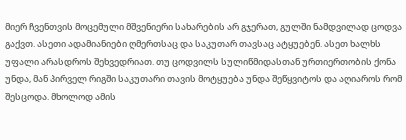მიერ ჩვენთვის მოცემული მშვენიერი სახარების არ გჯერათ, გულში ნამდვილად ცოდვა გაქვთ. ასეთი ადამიანიები ღმერთსაც და საკუთარ თავსაც ატყუებენ. ასეთ ხალხს უფალი არასდროს შეხვედრიათ. თუ ცოდვილს სულიწმიდასთან ურთიერთობის ქონა უნდა, მან პირველ რიგში საკუთარი თავის მოტყუება უნდა შეწყვიტოს და აღიაროს რომ შესცოდა. მხოლოდ ამის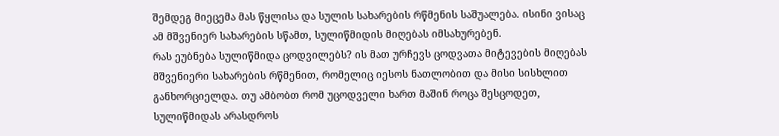შემდეგ მიეცემა მას წყლისა და სულის სახარების რწმენის საშუალება. ისინი ვისაც ამ მშვენიერ სახარების სწამთ, სულიწმიდის მიღებას იმსახურებენ.
რას ეუბნება სულიწმიდა ცოდვილებს? ის მათ ურჩევს ცოდვათა მიტევების მიღებას მშვენიერი სახარების რწმენით, რომელიც იესოს ნათლობით და მისი სისხლით განხორციელდა. თუ ამბობთ რომ უცოდველი ხართ მაშინ როცა შესცოდეთ, სულიწმიდას არასდროს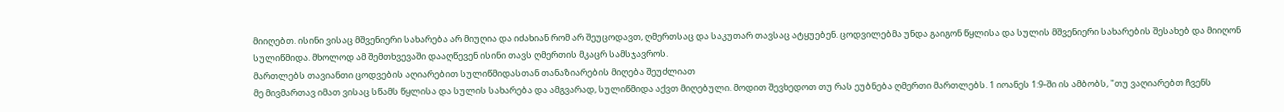მიიღებთ. ისინი ვისაც მშვენიერი სახარება არ მიუღია და იძახიან რომ არ შეუცოდავთ, ღმერთსაც და საკუთარ თავსაც ატყუებენ. ცოდვილებმა უნდა გაიგონ წყლისა და სულის მშვენიერი სახარების შესახებ და მიიღონ სულიწმიდა. მხოლოდ ამ შემთხვევაში დააღწევენ ისინი თავს ღმერთის მკაცრ სამსჯავროს.
მართლებს თავიანთი ცოდვების აღიარებით სულიწმიდასთან თანაზიარების მიღება შეუძლიათ
მე მივმართავ იმათ ვისაც სწამს წყლისა და სულის სახარება და ამგვარად, სულიწმიდა აქვთ მიღებული. მოდით შევხედოთ თუ რას ეუბნება ღმერთი მართლებს. 1 იოანეს 1:9-ში ის ამბობს, "თუ ვაღიარებთ ჩვენს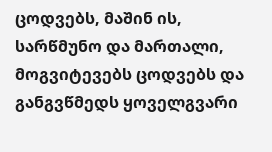ცოდვებს, მაშინ ის, სარწმუნო და მართალი, მოგვიტევებს ცოდვებს და განგვწმედს ყოველგვარი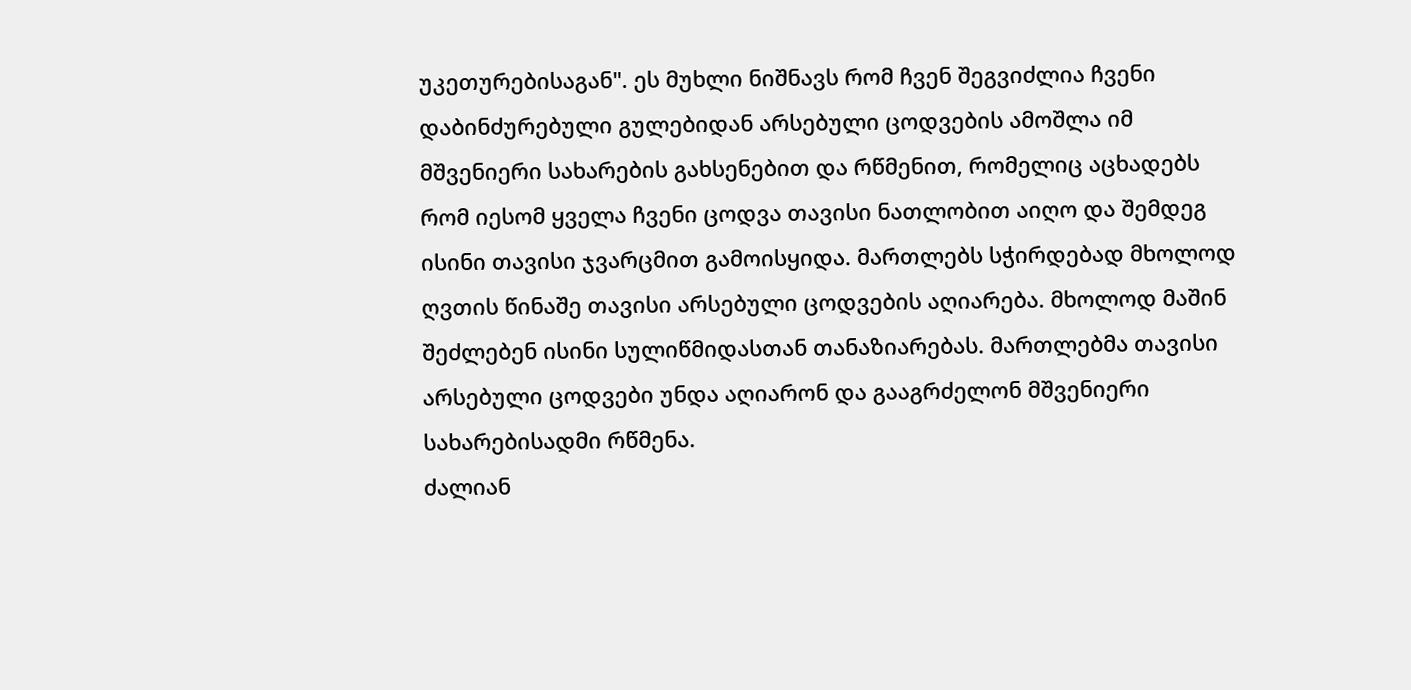უკეთურებისაგან". ეს მუხლი ნიშნავს რომ ჩვენ შეგვიძლია ჩვენი დაბინძურებული გულებიდან არსებული ცოდვების ამოშლა იმ მშვენიერი სახარების გახსენებით და რწმენით, რომელიც აცხადებს რომ იესომ ყველა ჩვენი ცოდვა თავისი ნათლობით აიღო და შემდეგ ისინი თავისი ჯვარცმით გამოისყიდა. მართლებს სჭირდებად მხოლოდ ღვთის წინაშე თავისი არსებული ცოდვების აღიარება. მხოლოდ მაშინ შეძლებენ ისინი სულიწმიდასთან თანაზიარებას. მართლებმა თავისი არსებული ცოდვები უნდა აღიარონ და გააგრძელონ მშვენიერი სახარებისადმი რწმენა.
ძალიან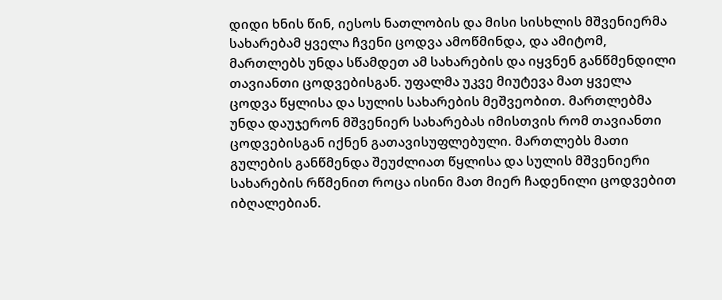დიდი ხნის წინ, იესოს ნათლობის და მისი სისხლის მშვენიერმა სახარებამ ყველა ჩვენი ცოდვა ამოწმინდა, და ამიტომ, მართლებს უნდა სწამდეთ ამ სახარების და იყვნენ განწმენდილი თავიანთი ცოდვებისგან. უფალმა უკვე მიუტევა მათ ყველა ცოდვა წყლისა და სულის სახარების მეშვეობით. მართლებმა უნდა დაუჯერონ მშვენიერ სახარებას იმისთვის რომ თავიანთი ცოდვებისგან იქნენ გათავისუფლებული. მართლებს მათი გულების განწმენდა შეუძლიათ წყლისა და სულის მშვენიერი სახარების რწმენით როცა ისინი მათ მიერ ჩადენილი ცოდვებით იბღალებიან.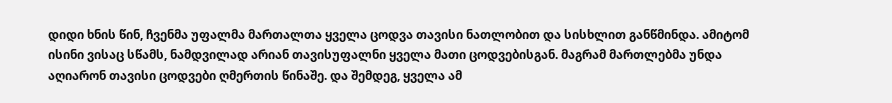დიდი ხნის წინ, ჩვენმა უფალმა მართალთა ყველა ცოდვა თავისი ნათლობით და სისხლით განწმინდა. ამიტომ ისინი ვისაც სწამს, ნამდვილად არიან თავისუფალნი ყველა მათი ცოდვებისგან. მაგრამ მართლებმა უნდა აღიარონ თავისი ცოდვები ღმერთის წინაშე. და შემდეგ, ყველა ამ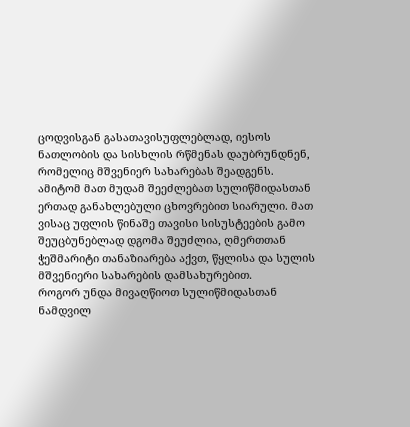ცოდვისგან გასათავისუფლებლად, იესოს ნათლობის და სისხლის რწმენას დაუბრუნდნენ, რომელიც მშვენიერ სახარებას შეადგენს. ამიტომ მათ მუდამ შეეძლებათ სულიწმიდასთან ერთად განახლებული ცხოვრებით სიარული. მათ ვისაც უფლის წინაშე თავისი სისუსტეების გამო შეუცბუნებლად დგომა შეუძლია, ღმერთთან ჭეშმარიტი თანაზიარება აქვთ, წყლისა და სულის მშვენიერი სახარების დამსახურებით.
როგორ უნდა მივაღწიოთ სულიწმიდასთან ნამდვილ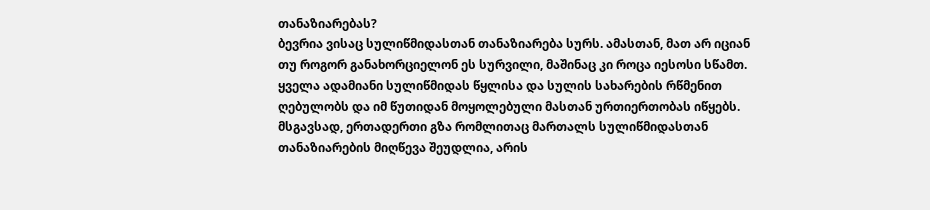თანაზიარებას?
ბევრია ვისაც სულიწმიდასთან თანაზიარება სურს. ამასთან, მათ არ იციან თუ როგორ განახორციელონ ეს სურვილი, მაშინაც კი როცა იესოსი სწამთ. ყველა ადამიანი სულიწმიდას წყლისა და სულის სახარების რწმენით ღებულობს და იმ წუთიდან მოყოლებული მასთან ურთიერთობას იწყებს.
მსგავსად, ერთადერთი გზა რომლითაც მართალს სულიწმიდასთან თანაზიარების მიღწევა შეუდლია, არის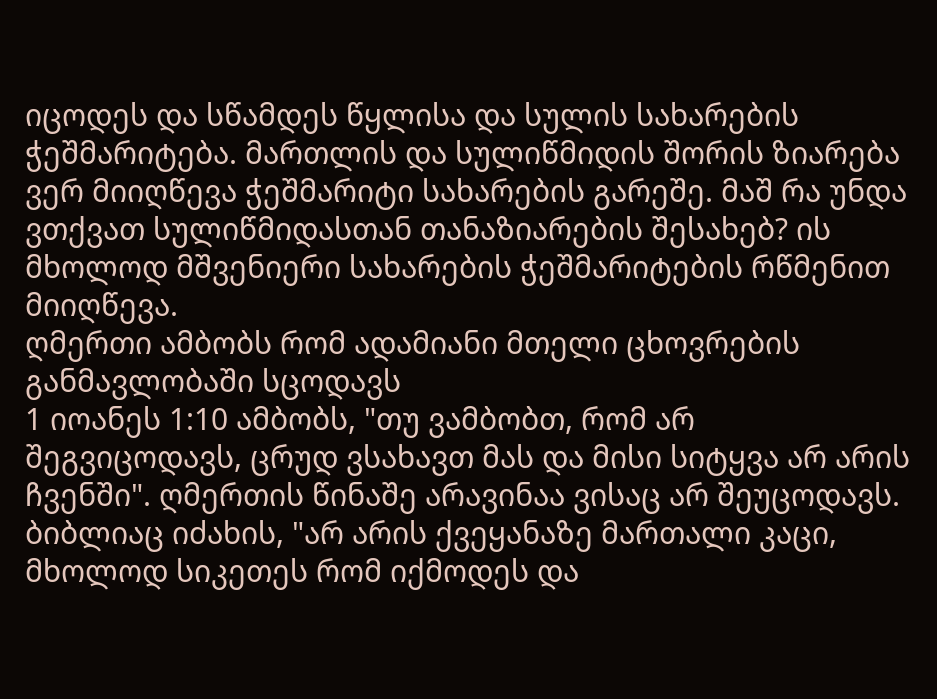იცოდეს და სწამდეს წყლისა და სულის სახარების ჭეშმარიტება. მართლის და სულიწმიდის შორის ზიარება ვერ მიიღწევა ჭეშმარიტი სახარების გარეშე. მაშ რა უნდა ვთქვათ სულიწმიდასთან თანაზიარების შესახებ? ის მხოლოდ მშვენიერი სახარების ჭეშმარიტების რწმენით მიიღწევა.
ღმერთი ამბობს რომ ადამიანი მთელი ცხოვრების განმავლობაში სცოდავს
1 იოანეს 1:10 ამბობს, "თუ ვამბობთ, რომ არ შეგვიცოდავს, ცრუდ ვსახავთ მას და მისი სიტყვა არ არის ჩვენში". ღმერთის წინაშე არავინაა ვისაც არ შეუცოდავს. ბიბლიაც იძახის, "არ არის ქვეყანაზე მართალი კაცი, მხოლოდ სიკეთეს რომ იქმოდეს და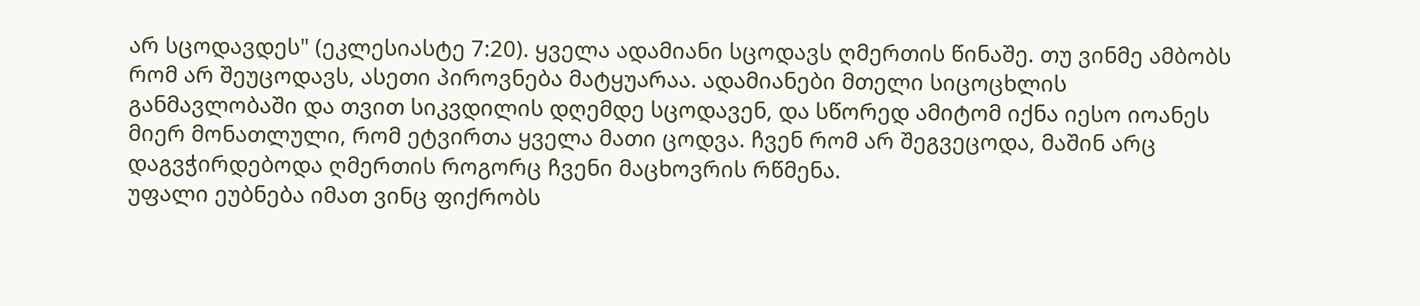არ სცოდავდეს" (ეკლესიასტე 7:20). ყველა ადამიანი სცოდავს ღმერთის წინაშე. თუ ვინმე ამბობს რომ არ შეუცოდავს, ასეთი პიროვნება მატყუარაა. ადამიანები მთელი სიცოცხლის განმავლობაში და თვით სიკვდილის დღემდე სცოდავენ, და სწორედ ამიტომ იქნა იესო იოანეს მიერ მონათლული, რომ ეტვირთა ყველა მათი ცოდვა. ჩვენ რომ არ შეგვეცოდა, მაშინ არც დაგვჭირდებოდა ღმერთის როგორც ჩვენი მაცხოვრის რწმენა.
უფალი ეუბნება იმათ ვინც ფიქრობს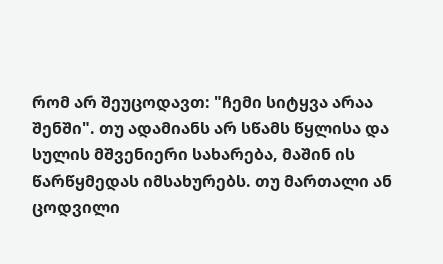რომ არ შეუცოდავთ: "ჩემი სიტყვა არაა შენში". თუ ადამიანს არ სწამს წყლისა და სულის მშვენიერი სახარება, მაშინ ის წარწყმედას იმსახურებს. თუ მართალი ან ცოდვილი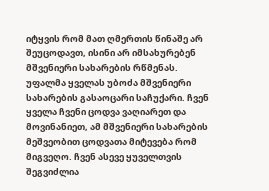იტყვის რომ მათ ღმერთის წინაშე არ შეუცოდავთ, ისინი არ იმსახურებენ მშვენიერი სახარების რწმენას.
უფალმა ყველას უბოძა მშვენიერი სახარების გასაოცარი საჩუქარი. ჩვენ ყველა ჩვენი ცოდვა ვაღიარეთ და მოვინანიეთ, ამ მშვენიერი სახარების მეშვეობით ცოდვათა მიტევება რომ მიგვეღო. ჩვენ ასევე ყუველთვის შეგვიძლია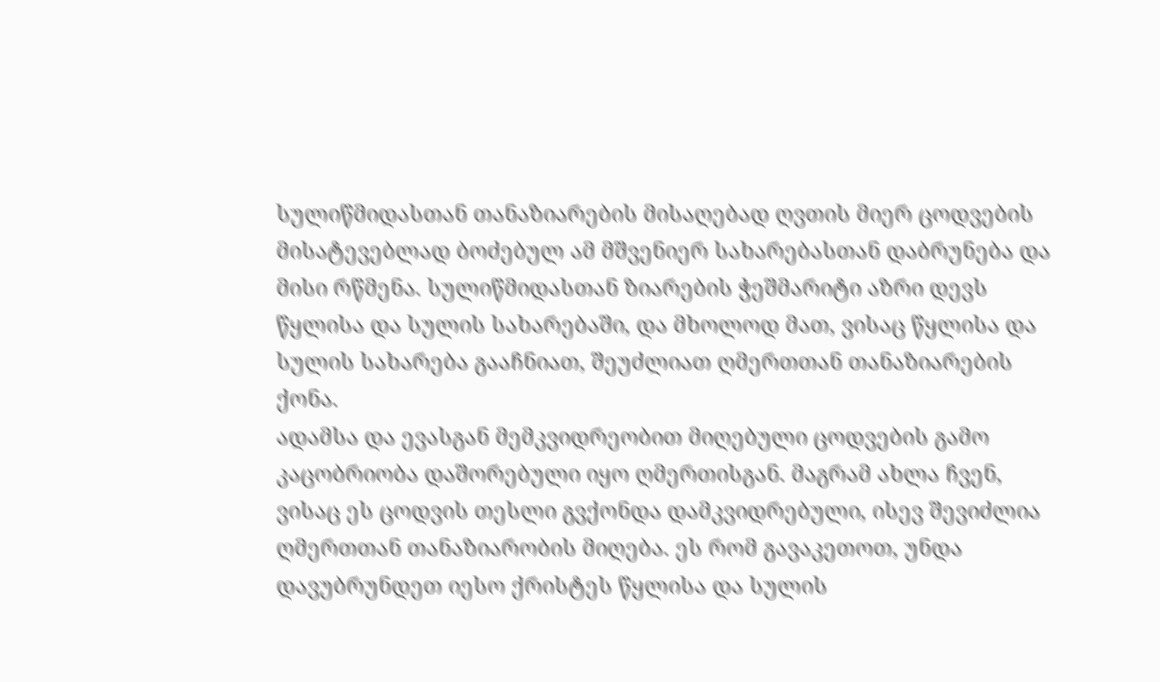სულიწმიდასთან თანაზიარების მისაღებად ღვთის მიერ ცოდვების მისატევებლად ბოძებულ ამ მშვენიერ სახარებასთან დაბრუნება და მისი რწმენა. სულიწმიდასთან ზიარების ჭეშმარიტი აზრი დევს წყლისა და სულის სახარებაში, და მხოლოდ მათ, ვისაც წყლისა და სულის სახარება გააჩნიათ, შეუძლიათ ღმერთთან თანაზიარების ქონა.
ადამსა და ევასგან მემკვიდრეობით მიღებული ცოდვების გამო კაცობრიობა დაშორებული იყო ღმერთისგან. მაგრამ ახლა ჩვენ, ვისაც ეს ცოდვის თესლი გვქონდა დამკვიდრებული, ისევ შევიძლია ღმერთთან თანაზიარობის მიღება. ეს რომ გავაკეთოთ, უნდა დავუბრუნდეთ იესო ქრისტეს წყლისა და სულის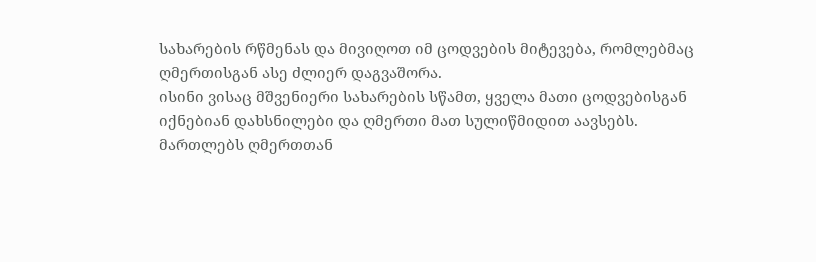სახარების რწმენას და მივიღოთ იმ ცოდვების მიტევება, რომლებმაც ღმერთისგან ასე ძლიერ დაგვაშორა.
ისინი ვისაც მშვენიერი სახარების სწამთ, ყველა მათი ცოდვებისგან იქნებიან დახსნილები და ღმერთი მათ სულიწმიდით აავსებს. მართლებს ღმერთთან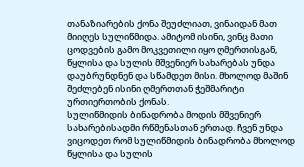თანაზიარების ქონა შეუძლიათ, ვინაიდან მათ მიიღეს სულიწმიდა. ამიტომ ისინი, ვინც მათი ცოდვების გამო მოკვეთილი იყო ღმერთისგან, წყლისა და სულის მშვენიერ სახარებას უნდა დაუბრუნდნენ და სწამდეთ მისი. მხოლოდ მაშინ შეძლებენ ისინი ღმერთთან ჭეშმარიტი ურთიერთობის ქონას.
სულიწმიდის ბინადრობა მოდის მშვენიერ სახარებისადმი რწმენასთან ერთად. ჩვენ უნდა ვიცოდეთ რომ სულიწმიდის ბინადრობა მხოლოდ წყლისა და სულის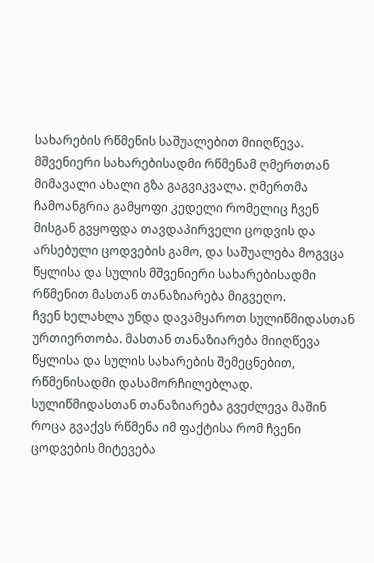სახარების რწმენის საშუალებით მიიღწევა. მშვენიერი სახარებისადმი რწმენამ ღმერთთან მიმავალი ახალი გზა გაგვიკვალა. ღმერთმა ჩამოანგრია გამყოფი კედელი რომელიც ჩვენ მისგან გვყოფდა თავდაპირველი ცოდვის და არსებული ცოდვების გამო, და საშუალება მოგვცა წყლისა და სულის მშვენიერი სახარებისადმი რწმენით მასთან თანაზიარება მიგვეღო.
ჩვენ ხელახლა უნდა დავამყაროთ სულიწმიდასთან ურთიერთობა. მასთან თანაზიარება მიიღწევა წყლისა და სულის სახარების შემეცნებით, რწმენისადმი დასამორჩილებლად. სულიწმიდასთან თანაზიარება გვეძლევა მაშინ როცა გვაქვს რწმენა იმ ფაქტისა რომ ჩვენი ცოდვების მიტევება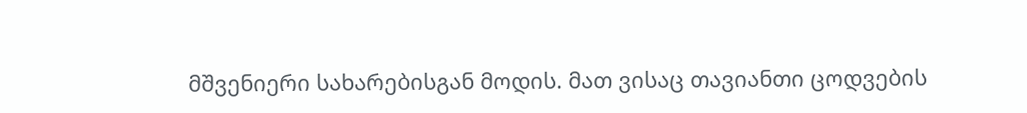მშვენიერი სახარებისგან მოდის. მათ ვისაც თავიანთი ცოდვების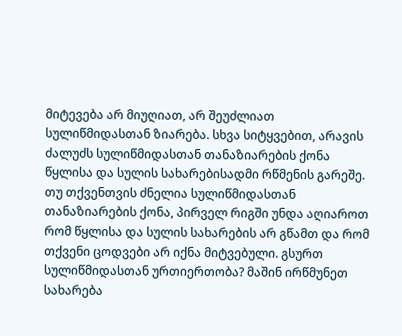მიტევება არ მიუღიათ, არ შეუძლიათ სულიწმიდასთან ზიარება. სხვა სიტყვებით, არავის ძალუძს სულიწმიდასთან თანაზიარების ქონა წყლისა და სულის სახარებისადმი რწმენის გარეშე.
თუ თქვენთვის ძნელია სულიწმიდასთან თანაზიარების ქონა, პირველ რიგში უნდა აღიაროთ რომ წყლისა და სულის სახარების არ გწამთ და რომ თქვენი ცოდვები არ იქნა მიტვებული. გსურთ სულიწმიდასთან ურთიერთობა? მაშინ ირწმუნეთ სახარება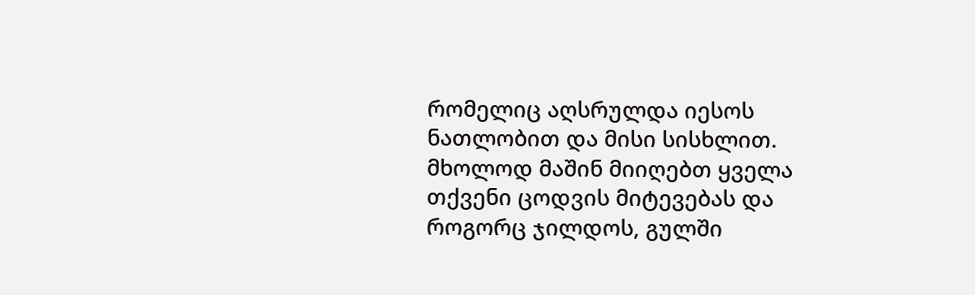რომელიც აღსრულდა იესოს ნათლობით და მისი სისხლით. მხოლოდ მაშინ მიიღებთ ყველა თქვენი ცოდვის მიტევებას და როგორც ჯილდოს, გულში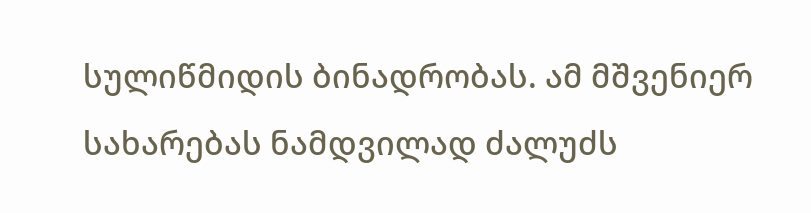სულიწმიდის ბინადრობას. ამ მშვენიერ სახარებას ნამდვილად ძალუძს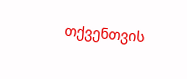თქვენთვის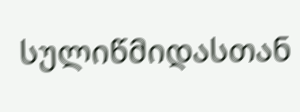სულიწმიდასთან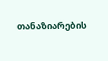თანაზიარების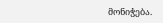მონიჭება.